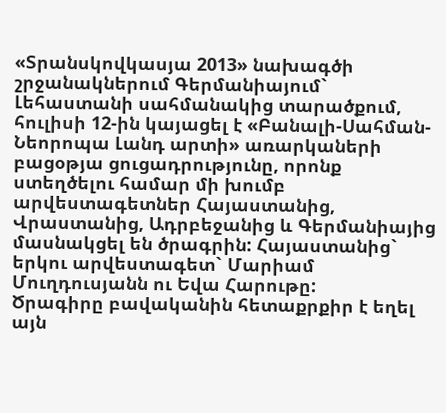«Տրանսկովկասյա 2013» նախագծի շրջանակներում Գերմանիայում` Լեհաստանի սահմանակից տարածքում, հուլիսի 12-ին կայացել է «Բանալի-Սահման-Նեորոպա Լանդ արտի» առարկաների բացօթյա ցուցադրությունը, որոնք ստեղծելու համար մի խումբ արվեստագետներ Հայաստանից, Վրաստանից, Ադրբեջանից և Գերմանիայից մասնակցել են ծրագրին: Հայաստանից` երկու արվեստագետ` Մարիամ Մուղդուսյանն ու Եվա Հարութը:
Ծրագիրը բավականին հետաքրքիր է եղել այն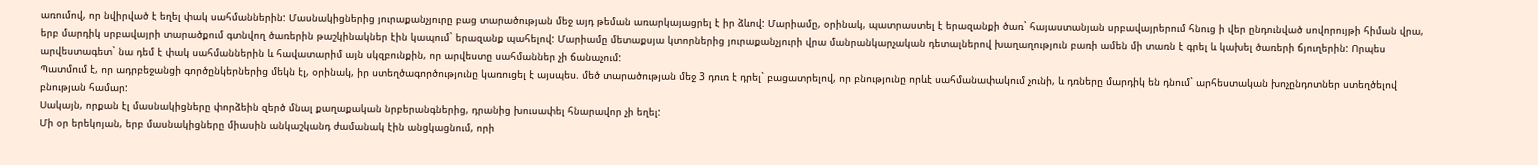առումով, որ նվիրված է եղել փակ սահմաններին: Մասնակիցներից յուրաքանչյուրը բաց տարածության մեջ այդ թեման առարկայացրել է իր ձևով: Մարիամը, օրինակ, պատրաստել է երազանքի ծառ` հայաստանյան սրբավայրերում հնուց ի վեր ընդունված սովորույթի հիման վրա, երբ մարդիկ սրբավայրի տարածքում գտնվող ծառերին թաշկինակներ էին կապում` երազանք պահելով: Մարիամը մետաքսյա կտորներից յուրաքանչյուրի վրա մանրանկարչական դետալներով խաղաղություն բառի ամեն մի տառն է գրել և կախել ծառերի ճյուղերին: Որպես արվեստագետ` նա դեմ է փակ սահմաններին և հավատարիմ այն սկզբունքին, որ արվեստը սահմաններ չի ճանաչում:
Պատմում է, որ ադրբեջանցի գործընկերներից մեկն էլ, օրինակ, իր ստեղծագործությունը կառուցել է այսպես. մեծ տարածության մեջ 3 դուռ է դրել` բացատրելով, որ բնությունը որևէ սահմանափակում չունի, և դռները մարդիկ են դնում` արհեստական խոչընդոտներ ստեղծելով բնության համար:
Սակայն, որքան էլ մասնակիցները փորձեին զերծ մնալ քաղաքական նրբերանգներից, դրանից խուսափել հնարավոր չի եղել:
Մի օր երեկոյան, երբ մասնակիցները միասին անկաշկանդ ժամանակ էին անցկացնում, որի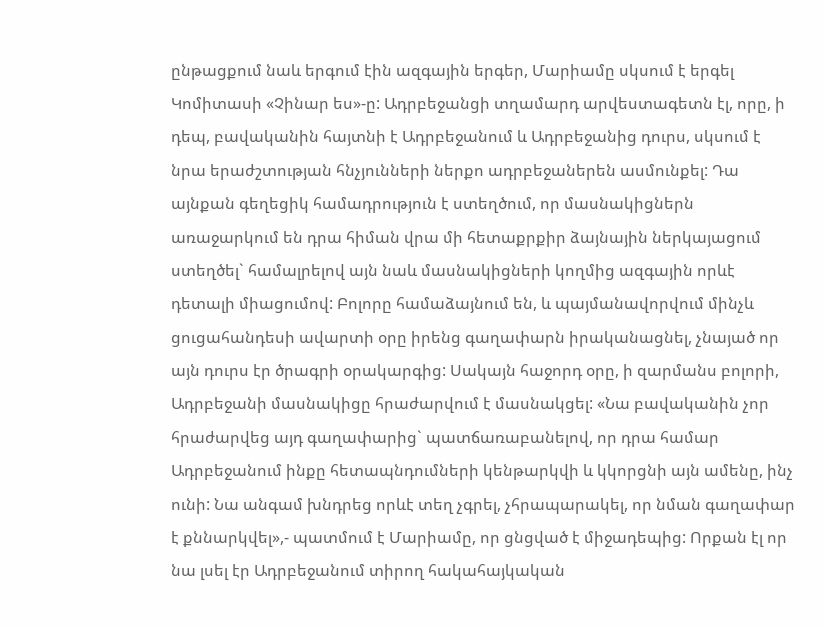ընթացքում նաև երգում էին ազգային երգեր, Մարիամը սկսում է երգել Կոմիտասի «Չինար ես»-ը: Ադրբեջանցի տղամարդ արվեստագետն էլ, որը, ի դեպ, բավականին հայտնի է Ադրբեջանում և Ադրբեջանից դուրս, սկսում է նրա երաժշտության հնչյունների ներքո ադրբեջաներեն ասմունքել: Դա այնքան գեղեցիկ համադրություն է ստեղծում, որ մասնակիցներն առաջարկում են դրա հիման վրա մի հետաքրքիր ձայնային ներկայացում ստեղծել` համալրելով այն նաև մասնակիցների կողմից ազգային որևէ դետալի միացումով: Բոլորը համաձայնում են, և պայմանավորվում մինչև ցուցահանդեսի ավարտի օրը իրենց գաղափարն իրականացնել, չնայած որ այն դուրս էր ծրագրի օրակարգից: Սակայն հաջորդ օրը, ի զարմանս բոլորի, Ադրբեջանի մասնակիցը հրաժարվում է մասնակցել: «Նա բավականին չոր հրաժարվեց այդ գաղափարից` պատճառաբանելով, որ դրա համար Ադրբեջանում ինքը հետապնդումների կենթարկվի և կկորցնի այն ամենը, ինչ ունի: Նա անգամ խնդրեց որևէ տեղ չգրել, չհրապարակել, որ նման գաղափար է քննարկվել»,- պատմում է Մարիամը, որ ցնցված է միջադեպից: Որքան էլ որ նա լսել էր Ադրբեջանում տիրող հակահայկական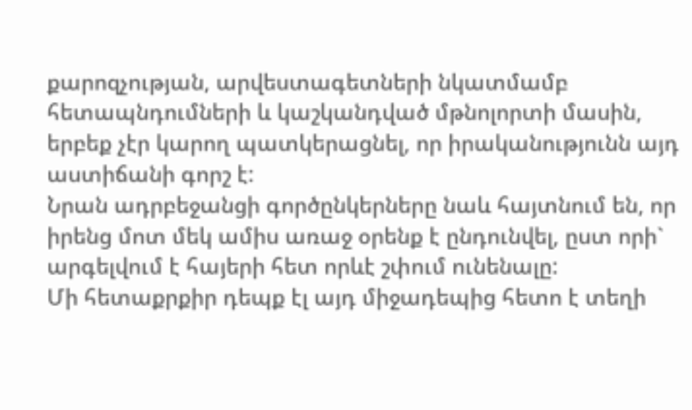քարոզչության, արվեստագետների նկատմամբ հետապնդումների և կաշկանդված մթնոլորտի մասին, երբեք չէր կարող պատկերացնել, որ իրականությունն այդ աստիճանի գորշ է:
Նրան ադրբեջանցի գործընկերները նաև հայտնում են, որ իրենց մոտ մեկ ամիս առաջ օրենք է ընդունվել, ըստ որի` արգելվում է հայերի հետ որևէ շփում ունենալը:
Մի հետաքրքիր դեպք էլ այդ միջադեպից հետո է տեղի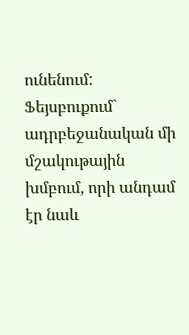ունենում: Ֆեյսբուքում` ադրբեջանական մի մշակութային խմբում, որի անդամ էր նաև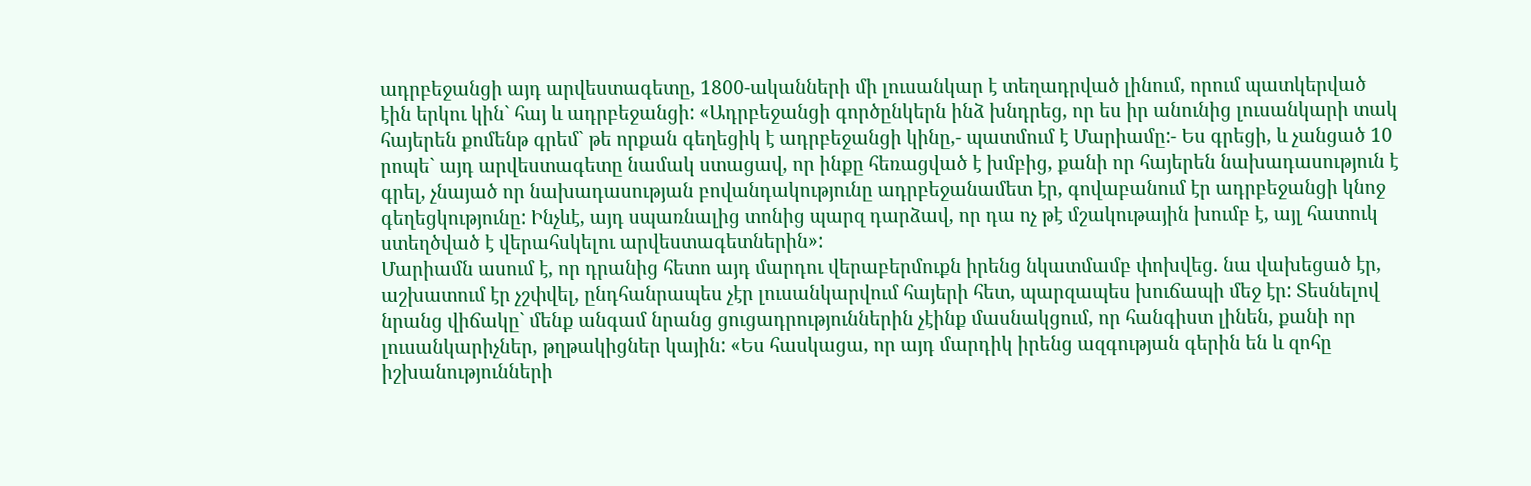ադրբեջանցի այդ արվեստագետը, 1800-ականների մի լուսանկար է տեղադրված լինում, որում պատկերված էին երկու կին` հայ և ադրբեջանցի: «Ադրբեջանցի գործընկերն ինձ խնդրեց, որ ես իր անունից լուսանկարի տակ հայերեն քոմենթ գրեմ` թե որքան գեղեցիկ է ադրբեջանցի կինը,- պատմում է Մարիամը:- Ես գրեցի, և չանցած 10 րոպե` այդ արվեստագետը նամակ ստացավ, որ ինքը հեռացված է խմբից, քանի որ հայերեն նախադասություն է գրել, չնայած որ նախադասության բովանդակությունը ադրբեջանամետ էր, գովաբանում էր ադրբեջանցի կնոջ գեղեցկությունը: Ինչևէ, այդ սպառնալից տոնից պարզ դարձավ, որ դա ոչ թէ մշակութային խումբ է, այլ հատուկ ստեղծված է վերահսկելու արվեստագետներին»:
Մարիամն ասում է, որ դրանից հետո այդ մարդու վերաբերմուքն իրենց նկատմամբ փոխվեց. նա վախեցած էր, աշխատում էր չշփվել, ընդհանրապես չէր լուսանկարվում հայերի հետ, պարզապես խուճապի մեջ էր: Տեսնելով նրանց վիճակը` մենք անգամ նրանց ցուցադրություններին չէինք մասնակցում, որ հանգիստ լինեն, քանի որ լուսանկարիչներ, թղթակիցներ կային: «Ես հասկացա, որ այդ մարդիկ իրենց ազգության գերին են և զոհը իշխանությունների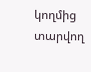կողմից տարվող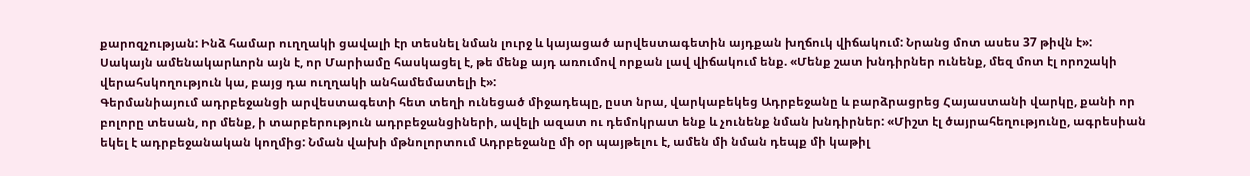քարոզչության: Ինձ համար ուղղակի ցավալի էր տեսնել նման լուրջ և կայացած արվեստագետին այդքան խղճուկ վիճակում: Նրանց մոտ ասես 37 թիվն է»:
Սակայն ամենակարևորն այն է, որ Մարիամը հասկացել է, թե մենք այդ առումով որքան լավ վիճակում ենք. «Մենք շատ խնդիրներ ունենք, մեզ մոտ էլ որոշակի վերահսկողություն կա, բայց դա ուղղակի անհամեմատելի է»:
Գերմանիայում ադրբեջանցի արվեստագետի հետ տեղի ունեցած միջադեպը, ըստ նրա, վարկաբեկեց Ադրբեջանը և բարձրացրեց Հայաստանի վարկը, քանի որ բոլորը տեսան, որ մենք, ի տարբերություն ադրբեջանցիների, ավելի ազատ ու դեմոկրատ ենք և չունենք նման խնդիրներ: «Միշտ էլ ծայրահեղությունը, ագրեսիան եկել է ադրբեջանական կողմից: Նման վախի մթնոլորտում Ադրբեջանը մի օր պայթելու է, ամեն մի նման դեպք մի կաթիլ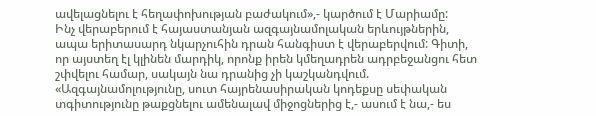ավելացնելու է հեղափոխության բաժակում»,- կարծում է Մարիամը:
Ինչ վերաբերում է հայաստանյան ազգայնամոլական երևույթներին, ապա երիտասարդ նկարչուհին դրան հանգիստ է վերաբերվում: Գիտի, որ այստեղ էլ կլինեն մարդիկ, որոնք իրեն կմեղադրեն ադրբեջանցու հետ շփվելու համար, սակայն նա դրանից չի կաշկանդվում. «Ազգայնամոլությունը, սուտ հայրենասիրական կոդեքսը սեփական տգիտությունը թաքցնելու ամենալավ միջոցներից է,- ասում է նա,- ես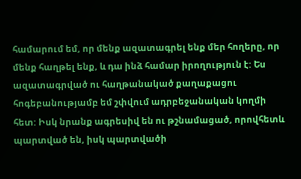համարում եմ, որ մենք ազատագրել ենք մեր հողերը, որ մենք հաղթել ենք, և դա ինձ համար իրողություն է: Ես ազատագրված ու հաղթանակած քաղաքացու հոգեբանությամբ եմ շփվում ադրբեջանական կողմի հետ: Իսկ նրանք ագրեսիվ են ու թշնամացած, որովհետև պարտված են, իսկ պարտվածի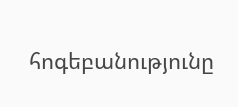հոգեբանությունը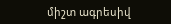միշտ ագրեսիվ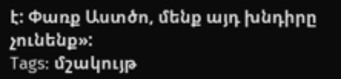է: Փառք Աստծո, մենք այդ խնդիրը չունենք»:
Tags: մշակույթ